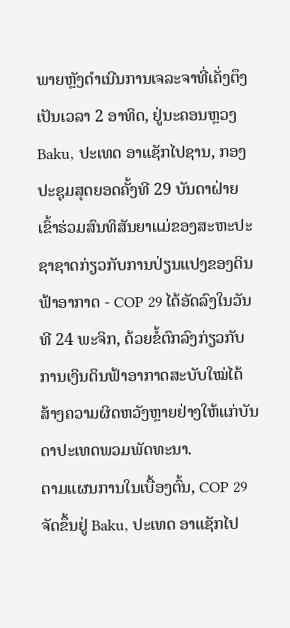ພາຍຫຼັງດຳເນີນການເຈລະຈາທີ່ເຄັ່ງຕຶງເປັນເວລາ 2 ອາທິດ, ຢູ່ນະຄອນຫຼວງ Baku, ປະເທດ ອາແຊັກໄປຊານ, ກອງປະຊຸມສຸດຍອດຄັ້ງທີ 29 ບັນດາຝ່າຍເຂົ້າຮ່ວມສົນທິສັນຍາແມ່ຂອງສະຫະປະຊາຊາດກ່ຽວກັບການປ່ຽນແປງຂອງດິນຟ້າອາກາດ - COP 29 ໄດ້ອັດລົງໃນວັນທີ 24 ພະຈິກ, ດ້ວຍຂໍ້ຕົກລົງກ່ຽວກັບການເງິນດິນຟ້າອາກາດສະບັບໃໝ່ໄດ້ສ້າງຄວາມຜິດຫວັງຫຼາຍຢ່າງໃຫ້ແກ່ບັນດາປະເທດພວມພັດທະນາ.
ຕາມແຜນການໃນເບື້ອງຕົ້ນ, COP 29 ຈັດຂຶ້ນຢູ່ Baku, ປະເທດ ອາແຊັກໄປ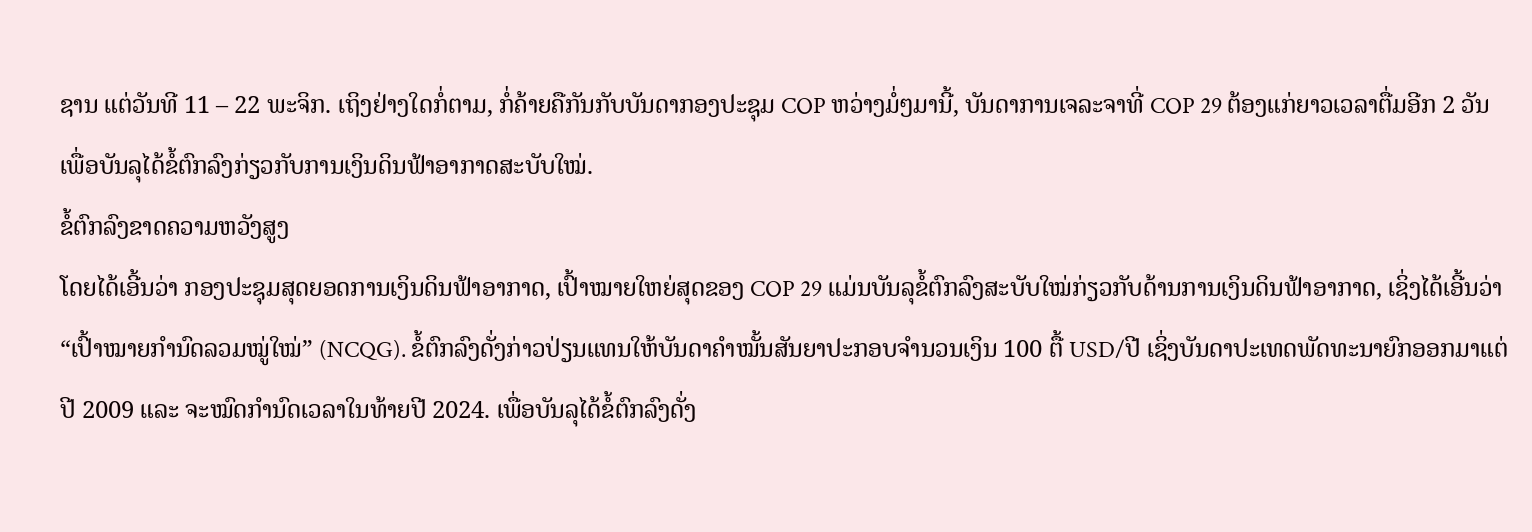ຊານ ແຕ່ວັນທີ 11 – 22 ພະຈິກ. ເຖິງຢ່າງໃດກໍ່ຕາມ, ກໍ່ຄ້າຍຄືກັນກັບບັນດາກອງປະຊຸມ COP ຫວ່າງມໍ່ໆມານີ້, ບັນດາການເຈລະຈາທີ່ COP 29 ຕ້ອງແກ່ຍາວເວລາຕື່ມອີກ 2 ວັນ ເພື່ອບັນລຸໄດ້ຂໍ້ຕົກລົງກ່ຽວກັບການເງິນດິນຟ້າອາກາດສະບັບໃໝ່.
ຂໍ້ຕົກລົງຂາດຄວາມຫວັງສູງ
ໂດຍໄດ້ເອີ້ນວ່າ ກອງປະຊຸມສຸດຍອດການເງິນດິນຟ້າອາກາດ, ເປົ້າໝາຍໃຫຍ່ສຸດຂອງ COP 29 ແມ່ນບັນລຸຂໍ້ຕົກລົງສະບັບໃໝ່ກ່ຽວກັບດ້ານການເງິນດິນຟ້າອາກາດ, ເຊິ່ງໄດ້ເອີ້ນວ່າ “ເປົ້າໝາຍກຳນົດລວມໝູ່ໃໝ່” (NCQG). ຂໍ້ຕົກລົງດັ່ງກ່າວປ່ຽນແທນໃຫ້ບັນດາຄຳໝັ້ນສັນຍາປະກອບຈຳນວນເງິນ 100 ຕື້ USD/ປີ ເຊິ່ງບັນດາປະເທດພັດທະນາຍົກອອກມາແຕ່ປີ 2009 ແລະ ຈະໝົດກຳນົດເວລາໃນທ້າຍປີ 2024. ເພື່ອບັນລຸໄດ້ຂໍ້ຕົກລົງດັ່ງ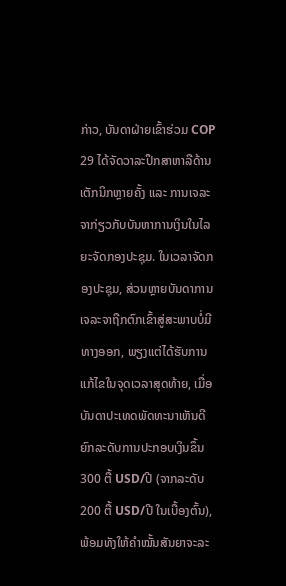ກ່າວ, ບັນດາຝ່າຍເຂົ້າຮ່ວມ COP 29 ໄດ້ຈັດວາລະປຶກສາຫາລືດ້ານເຕັກນິກຫຼາຍຄັ້ງ ແລະ ການເຈລະຈາກ່ຽວກັບບັນຫາການເງິນໃນໄລຍະຈັດກອງປະຊຸມ. ໃນເວລາຈັດກອງປະຊຸມ, ສ່ວນຫຼາຍບັນດາການເຈລະຈາຖືກຕົກເຂົ້າສູ່ສະພາບບໍ່ມີທາງອອກ, ພຽງແຕ່ໄດ້ຮັບການແກ້ໄຂໃນຈຸດເວລາສຸດທ້າຍ, ເມື່ອບັນດາປະເທດພັດທະນາເຫັນດີຍົກລະດັບການປະກອບເງິນຂຶ້ນ 300 ຕື້ USD/ປີ (ຈາກລະດັບ 200 ຕື້ USD/ປີ ໃນເບື້ອງຕົ້ນ), ພ້ອມທັງໃຫ້ຄຳໝັ້ນສັນຍາຈະລະ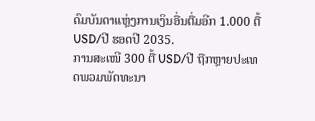ດົມບັນດາແຫຼ່ງການເງິນອື່ນຕື່ມອີກ 1.000 ຕື້ USD/ປີ ຮອດປີ 2035.
ການສະເໜີ 300 ຕື້ USD/ປີ ຖືກຫຼາຍປະເທດພວມພັດທະນາ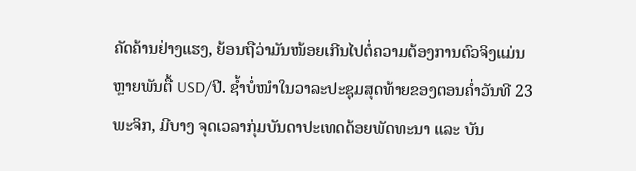ຄັດຄ້ານຢ່າງແຮງ, ຍ້ອນຖືວ່າມັນໜ້ອຍເກີນໄປຕໍ່ຄວາມຕ້ອງການຕົວຈິງແມ່ນຫຼາຍພັນຕື້ USD/ປີ. ຊ້ຳບໍ່ໜຳໃນວາລະປະຊຸມສຸດທ້າຍຂອງຕອນຄ່ຳວັນທີ 23 ພະຈິກ, ມີບາງ ຈຸດເວລາກຸ່ມບັນດາປະເທດດ້ອຍພັດທະນາ ແລະ ບັນ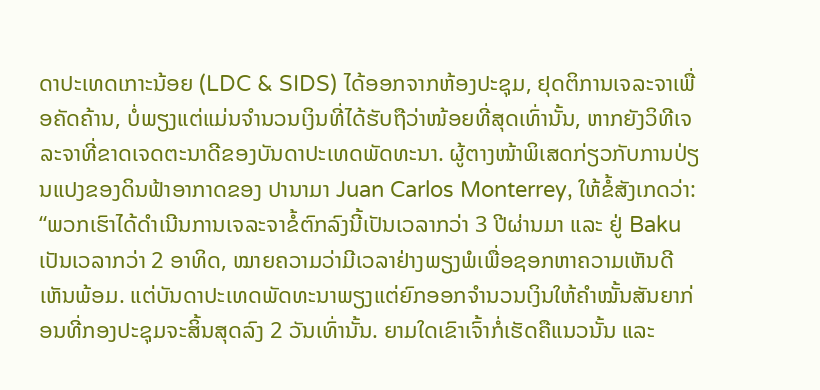ດາປະເທດເກາະນ້ອຍ (LDC & SIDS) ໄດ້ອອກຈາກຫ້ອງປະຊຸມ, ຢຸດຕິການເຈລະຈາເພື່ອຄັດຄ້ານ, ບໍ່ພຽງແຕ່ແມ່ນຈຳນວນເງິນທີ່ໄດ້ຮັບຖືວ່າໜ້ອຍທີ່ສຸດເທົ່ານັ້ນ, ຫາກຍັງວິທີເຈລະຈາທີ່ຂາດເຈດຕະນາດີຂອງບັນດາປະເທດພັດທະນາ. ຜູ້ຕາງໜ້າພິເສດກ່ຽວກັບການປ່ຽນແປງຂອງດິນຟ້າອາກາດຂອງ ປານາມາ Juan Carlos Monterrey, ໃຫ້ຂໍ້ສັງເກດວ່າ:
“ພວກເຮົາໄດ້ດຳເນີນການເຈລະຈາຂໍ້ຕົກລົງນີ້ເປັນເວລາກວ່າ 3 ປີຜ່ານມາ ແລະ ຢູ່ Baku ເປັນເວລາກວ່າ 2 ອາທິດ, ໝາຍຄວາມວ່າມີເວລາຢ່າງພຽງພໍເພື່ອຊອກຫາຄວາມເຫັນດີເຫັນພ້ອມ. ແຕ່ບັນດາປະເທດພັດທະນາພຽງແຕ່ຍົກອອກຈຳນວນເງິນໃຫ້ຄຳໝັ້ນສັນຍາກ່ອນທີ່ກອງປະຊຸມຈະສິ້ນສຸດລົງ 2 ວັນເທົ່ານັ້ນ. ຍາມໃດເຂົາເຈົ້າກໍ່ເຮັດຄືແນວນັ້ນ ແລະ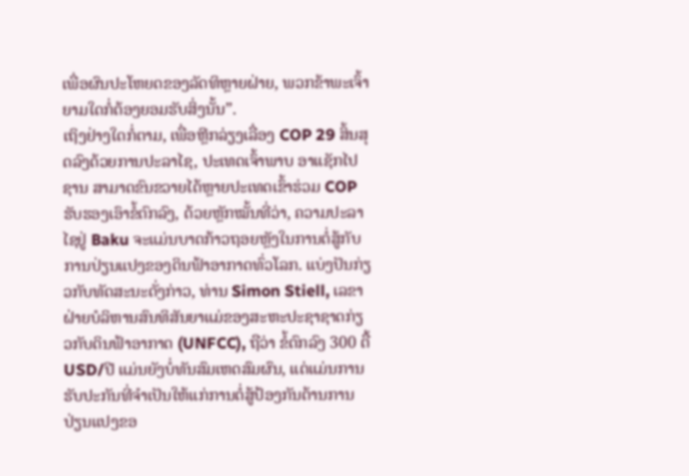ເພື່ອຜົນປະໂຫຍດຂອງລັດທິຫຼາຍຝ່າຍ, ພວກຂ້າພະເຈົ້າຍາມໃດກໍ່ຕ້ອງຍອມຮັບສິ່ງນັ້ນ”.
ເຖິງຢ່າງໃດກໍ່ຕາມ, ເພື່ອຫຼີກລ່ຽງເລື່ອງ COP 29 ສິ້ນສຸດລົງດ້ວຍການປະລາໄຊ, ປະເທດເຈົ້າພາບ ອາແຊັກໄປຊານ ສາມາດຂົນຂວາຍໄດ້ຫຼາຍປະເທດເຂົ້າຮ່ວມ COP ຮັບຮອງເອົາຂໍ້ຕົກລົງ, ດ້ວຍຫຼັກໝັ້ນທີ່ວ່າ, ຄວາມປະລາໄຊຢູ່ Baku ຈະແມ່ນບາດກ້າວຖອຍຫຼັງໃນການຕໍ່ສູ້ກັບການປ່ຽນແປງຂອງດິນຟ້າອາກາດທົ່ວໂລກ. ແບ່ງປັນກ່ຽວກັບທັດສະນະດັ່ງກ່າວ, ທ່ານ Simon Stiell, ເລຂາຝ່າຍບໍລິຫານສົນທິສັນຍາແມ່ຂອງສະຫະປະຊາຊາດກ່ຽວກັບດິນຟ້າອາກາດ (UNFCC), ຖືວ່າ ຂໍ້ຕົກລົງ 300 ຕື້ USD/ປີ ແມ່ນຍັງບໍ່ທັນສົມເຫດສົມຜົນ, ແຕ່ແມ່ນການຮັບປະກັນທີ່ຈຳເປັນໃຫ້ແກ່ການຕໍ່ສູ້ປ້ອງກັນຕ້ານການປ່ຽນແປງຂອ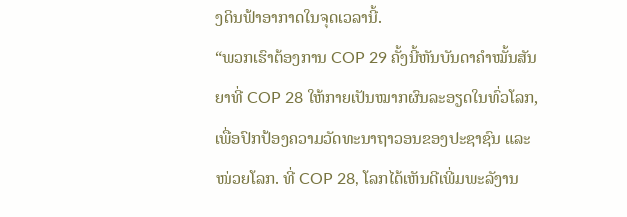ງດິນຟ້າອາກາດໃນຈຸດເວລານີ້.
“ພວກເຮົາຕ້ອງການ COP 29 ຄັ້ງນີ້ຫັນບັນດາຄຳໝັ້ນສັນຍາທີ່ COP 28 ໃຫ້ກາຍເປັນໝາກຜົນລະອຽດໃນທົ່ວໂລກ, ເພື່ອປົກປ້ອງຄວາມວັດທະນາຖາວອນຂອງປະຊາຊົນ ແລະ ໜ່ວຍໂລກ. ທີ່ COP 28, ໂລກໄດ້ເຫັນດີເພີ່ມພະລັງານ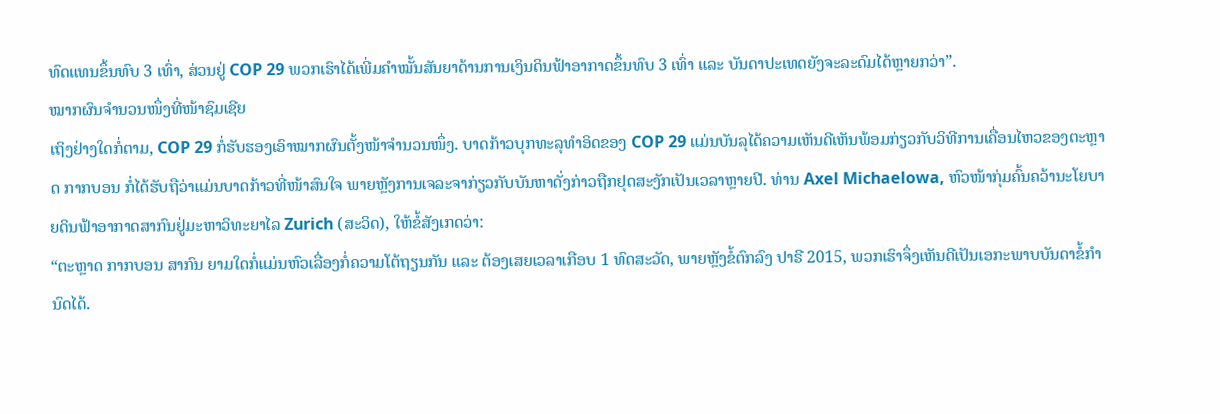ທົດແທນຂຶ້ນທົບ 3 ເທົ່າ, ສ່ວນຢູ່ COP 29 ພວກເຮົາໄດ້ເພີ່ມຄຳໝັ້ນສັນຍາດ້ານການເງິນດິນຟ້າອາກາດຂຶ້ນທົບ 3 ເທົ່າ ແລະ ບັນດາປະເທດຍັງຈະລະດົມໄດ້ຫຼາຍກວ່າ”.
ໝາກຜົນຈຳນວນໜຶ່ງທີ່ໜ້າຊົມເຊີຍ
ເຖິງຢ່າງໃດກໍ່ຕາມ, COP 29 ກໍ່ຮັບຮອງເອົາໝາກຜົນຕັ້ງໜ້າຈຳນວນໜຶ່ງ. ບາດກ້າວບຸກທະລຸທຳອິດຂອງ COP 29 ແມ່ນບັນລຸໄດ້ຄວາມເຫັນດີເຫັນພ້ອມກ່ຽວກັບວິທີການເຄື່ອນໄຫວຂອງຕະຫຼາດ ກາກບອນ ກໍ່ໄດ້ຮັບຖືວ່າແມ່ນບາດກ້າວທີ່ໜ້າສົນໃຈ ພາຍຫຼັງການເຈລະຈາກ່ຽວກັບບັນຫາດັ່ງກ່າວຖືກຢຸດສະງັກເປັນເວລາຫຼາຍປີ. ທ່ານ Axel Michaelowa, ຫົວໜ້າກຸ່ມຄົ້ນຄວ້ານະໂຍບາຍດິນຟ້າອາກາດສາກົນຢູ່ມະຫາວິທະຍາໄລ Zurich (ສະວິດ), ໃຫ້ຂໍ້ສັງເກດວ່າ:
“ຕະຫຼາດ ກາກບອນ ສາກົນ ຍາມໃດກໍ່ແມ່ນຫົວເລື່ອງກໍ່ຄວາມໂຕ້ຖຽນກັນ ແລະ ຕ້ອງເສຍເວລາເກືອບ 1 ທົດສະວັດ, ພາຍຫຼັງຂໍ້ຕົກລົງ ປາຣີ 2015, ພວກເຮົາຈຶ່ງເຫັນດີເປັນເອກະພາບບັນດາຂໍ້ກຳນົດໄດ້.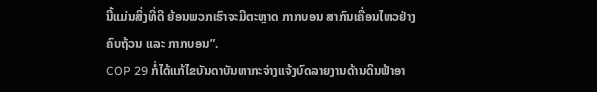ນີ້ແມ່ນສິ່ງທີ່ດີ ຍ້ອນພວກເຮົາຈະມີຕະຫຼາດ ກາກບອນ ສາກົນເຄື່ອນໄຫວຢ່າງຄົບຖ້ວນ ແລະ ກາກບອນ”.
COP 29 ກໍ່ໄດ້ແກ້ໄຂບັນດາບັນຫາກະຈ່າງແຈ້ງບົດລາຍງານດ້ານດິນຟ້າອາ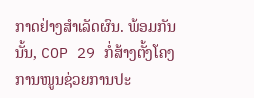ກາດຢ່າງສຳເລັດຜົນ. ພ້ອມກັນນັ້ນ, COP 29 ກໍ່ສ້າງຕັ້ງໂຄງການໜູນຊ່ວຍການປະ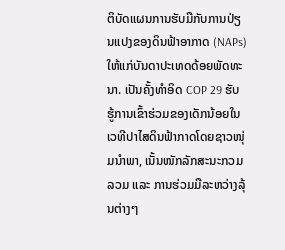ຕິບັດແຜນການຮັບມືກັບການປ່ຽນແປງຂອງດິນຟ້າອາກາດ (NAPs) ໃຫ້ແກ່ບັນດາປະເທດດ້ອຍພັດທະນາ. ເປັນຄັ້ງທຳອິດ COP 29 ຮັບຮູ້ການເຂົ້າຮ່ວມຂອງເດັກນ້ອຍໃນເວທີປາໄສດິນຟ້າກາດໂດຍຊາວໜຸ່ມນຳພາ, ເນັ້ນໜັກລັກສະນະກວມລວມ ແລະ ການຮ່ວມມືລະຫວ່າງລຸ້ນຕ່າງໆ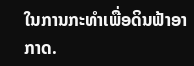ໃນການກະທຳເພື່ອດິນຟ້າອາກາດ.